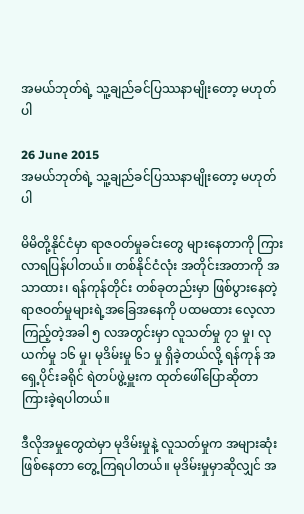အမယ်ဘုတ်ရဲ့ သူ့ချည်ခင်ပြဿနာမျိုးတော့ မဟုတ်ပါ

26 June 2015
အမယ်ဘုတ်ရဲ့ သူ့ချည်ခင်ပြဿနာမျိုးတော့ မဟုတ်ပါ

မိမိတို့နိုင်ငံမှာ ရာဇဝတ်မှုခင်းတွေ များနေတာကို ကြားလာရပြန်ပါတယ်။ တစ်နိုင်ငံလုံး အတိုင်းအတာကို အသာထား၊ ရန်ကုန်တိုင်း တစ်ခုတည်းမှာ ဖြစ်ပွားနေတဲ့ ရာဇဝတ်မှုများရဲ့အခြေအနေကို ပထမထား လေ့လာ ကြည့်တဲ့အခါ ၅ လအတွင်းမှာ လူသတ်မှု ၇၁ မှု၊ လုယက်မှု ၁၆ မှု၊ မုဒိမ်းမှု ၆၁ မှု ရှိခဲ့တယ်လို့ ရန်ကုန် အရှေ့ပိုင်းခရိုင် ရဲတပ်ဖွဲ့မှူးက ထုတ်ဖေါ်ပြောဆိုတာ ကြားခဲ့ရပါတယ်။

ဒီလိုအမှုတွေထဲမှာ မုဒိမ်းမှုနဲ့ လူသတ်မှုက အများဆုံးဖြစ်နေတာ တွေ့ကြရပါတယ်။ မုဒိမ်းမှုမှာဆိုလျှင် အ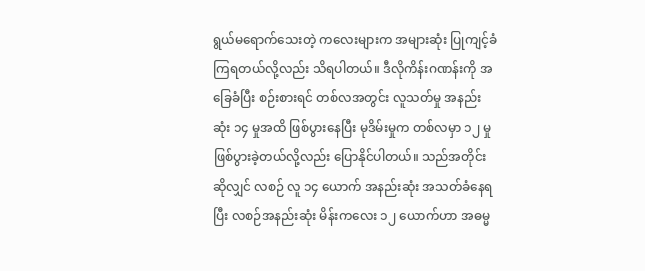ရွယ်မရောက်သေးတဲ့ ကလေးများက အများဆုံး ပြုကျင့်ခံကြရတယ်လို့လည်း သိရပါတယ်။ ဒီလိုကိန်းဂဏန်းကို အခြေခံပြီး စဉ်းစားရင် တစ်လအတွင်း လူသတ်မှု အနည်းဆုံး ၁၄ မှုအထိ ဖြစ်ပွားနေပြီး မုဒိမ်းမှုက တစ်လမှာ ၁၂ မှု
ဖြစ်ပွားခဲ့တယ်လို့လည်း ပြောနိုင်ပါတယ်။ သည်အတိုင်းဆိုလျှင် လစဉ် လူ ၁၄ ယောက် အနည်းဆုံး အသတ်ခံနေရပြီး လစဉ်အနည်းဆုံး မိန်းကလေး ၁၂ ယောက်ဟာ အဓမ္မ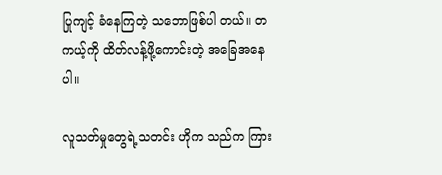ပြုကျင့် ခံနေကြတဲ့ သဘောဖြစ်ပါ တယ်။ တကယ့်ကို ထိတ်လန့်ဖို့ကောင်းတဲ့ အခြေအနေပါ။

လူသတ်မှုတွေရဲ့သတင်း ဟိုက သည်က ကြား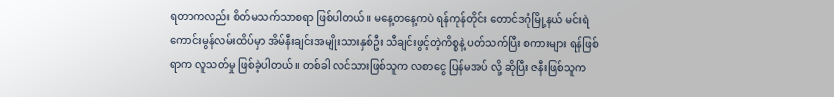ရတာကလည်း စိတ်မသက်သာစရာ ဖြစ်ပါတယ်။ မနေ့တနေ့ကပဲ ရန်ကုန်တိုင်း တောင်ဒဂုံမြို့နယ် မင်းရဲကောင်းမွန်လမ်းထိပ်မှာ အိမ်နီးချင်းအမျိုးသားနှစ်ဦး သီချင်းဖွင့်တဲ့ကိစ္စနဲ့ ပတ်သက်ပြီး စကားများ ရန်ဖြစ်ရာက လူသတ်မှု ဖြစ်ခဲ့ပါတယ်။ တစ်ခါ လင်သားဖြစ်သူက လစာငွေ ပြန်မအပ် လို့ ဆိုပြီး ဇနီးဖြစ်သူက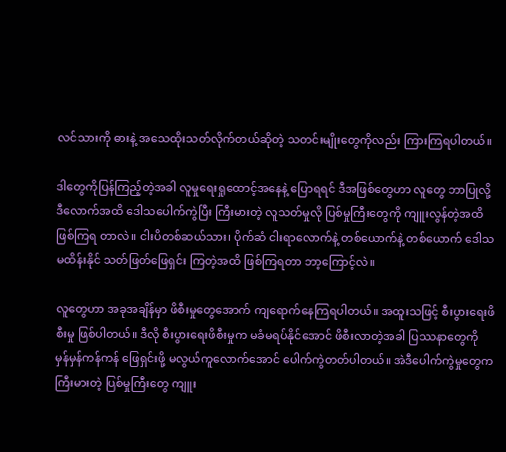လင်သားကို ဓားနဲ့ အသေထိုးသတ်လိုက်တယ်ဆိုတဲ့ သတင်းမျိုးတွေကိုလည်း ကြားကြရပါတယ်။

ဒါတွေကိုပြန်ကြည့်တဲ့အခါ လူမှုရေးရှုထောင့်အနေနဲ့ ပြောရရင် ဒီအဖြစ်တွေဟာ လူတွေ ဘာပြုလို့ ဒီလောက်အထိ ဒေါသပေါက်ကွဲပြီး ကြီးမားတဲ့ လူသတ်မှုလို ပြစ်မှုကြီးတွေကို ကျူးလွန်တဲ့အထိ ဖြစ်ကြရ တာလဲ။ ငါးပိတစ်ဆယ်သား၊ ပိုက်ဆံ ငါးရာလောက်နဲ့ တစ်ယောက်နဲ့ တစ်ယောက် ဒေါသမထိန်းနိုင် သတ်ဖြတ်ဖြေရှင်း ကြတဲ့အထိ ဖြစ်ကြရတာ ဘာ့ကြောင့်လဲ။

လူတွေဟာ အခုအချိန်မှာ ဖိစီးမှုတွေအောက် ကျရောက်နေကြရပါတယ်။ အထူးသဖြင့် စီးပွားရေးဖိစီးမှု ဖြစ်ပါတယ်။ ဒီလို စီးပွားရေးဖိစီးမှုက မခံမရပ်နိုင်အောင် ဖိစီးလာတဲ့အခါ ပြဿနာတွေကို မှန်မှန်ကန်ကန် ဖြေရှင်းဖို့ မလွယ်ကူလောက်အောင် ပေါက်ကွဲတတ်ပါတယ်။ အဲဒီပေါက်ကွဲမှုတွေက ကြီးမားတဲ့ ပြစ်မှုကြီးတွေ ကျူး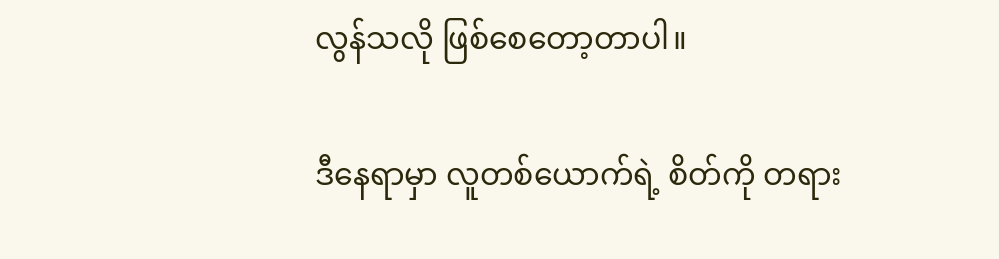လွန်သလို ဖြစ်စေတော့တာပါ။

ဒီနေရာမှာ လူတစ်ယောက်ရဲ့ စိတ်ကို တရား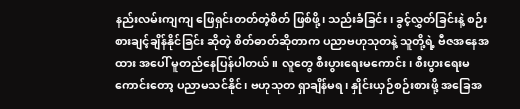နည်းလမ်းကျကျ ဖြေရှင်းတတ်တဲ့စိတ် ဖြစ်ဖို့၊ သည်းခံခြင်း၊ ခွင့်လွှတ်ခြင်းနဲ့ စဉ်းစားချင့်ချိန်နိုင်ခြင်း ဆိုတဲ့ စိတ်ဓာတ်ဆိုတာက ပညာဗဟုသုတနဲ့ သူတို့ရဲ့ ဗီဇအနေအထား အပေါ် မူတည်နေပြန်ပါတယ်။ လူတွေ စီးပွားရေးမကောင်း၊ စီးပွားရေးမကောင်းတော့ ပညာမသင်နိုင်၊ ဗဟုသုတ ရှာချိန်မရ၊ နှိုင်းယှဉ်စဉ်းစားဖို့ အခြေအ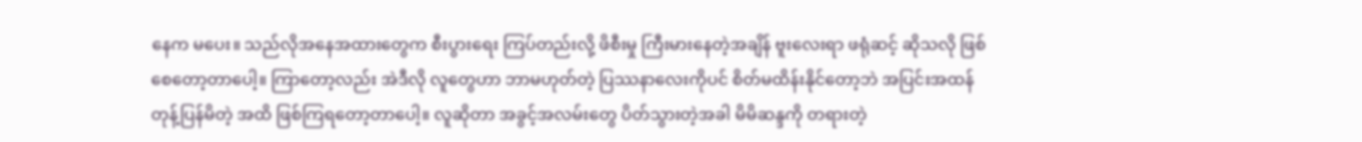နေက မပေး။ သည်လိုအနေအထားတွေက စီးပွားရေး ကြပ်တည်းလို့ ဖိစီးမှု ကြီးမားနေတဲ့အချိန် ဗူးလေးရာ ဖရုံဆင့် ဆိုသလို ဖြစ်စေတော့တာပေါ့။ ကြာတော့လည်း အဲဒီလို လူတွေဟာ ဘာမဟုတ်တဲ့ ပြဿနာလေးကိုပင် စိတ်မထိန်းနိုင်တော့ဘဲ အပြင်းအထန် တုန့်ပြန်မိတဲ့ အထိ ဖြစ်ကြရတော့တာပေါ့။ လူဆိုတာ အခွင့်အလမ်းတွေ ပိတ်သွားတဲ့အခါ မိမိဆန္ဒကို တရားတဲ့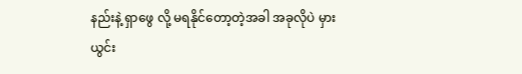နည်းနဲ့ ရှာဖွေ လို့ မရနိုင်တော့တဲ့အခါ အခုလိုပဲ မှားယွင်း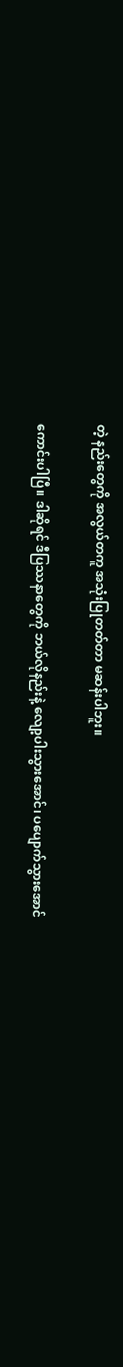တဲ့ နည်းတွေကို အလွယ်တကူ အသုံးပြုတတ်တာ မဆန်းပါဘူး။

ကောင်းပါပြီ။ ဒါဆိုရင် ဒီပြဿနာတွေကို ဘယ်လိုနည်းနဲ့ လျော့ပါးသွားအောင်၊ ပပျောက်သွားအောင်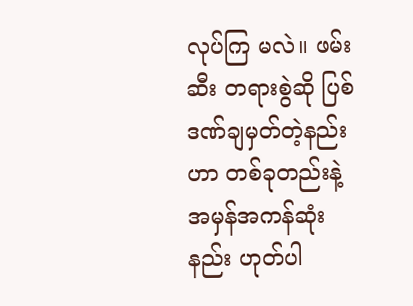လုပ်ကြ မလဲ။ ဖမ်းဆီး တရားစွဲဆို ပြစ်ဒဏ်ချမှတ်တဲ့နည်းဟာ တစ်ခုတည်းနဲ့ အမှန်အကန်ဆုံးနည်း ဟုတ်ပါ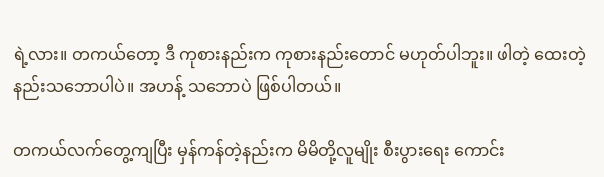ရဲ့လား။ တကယ်တော့ ဒီ ကုစားနည်းက ကုစားနည်းတောင် မဟုတ်ပါဘူး။ ဖါတဲ့ ထေးတဲ့ နည်းသဘောပါပဲ။ အဟန့် သဘောပဲ ဖြစ်ပါတယ်။

တကယ်လက်တွေ့ကျပြီး မှန်ကန်တဲ့နည်းက မိမိတို့လူမျိုး စီးပွားရေး ကောင်း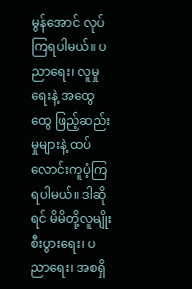မွန်အောင် လုပ်ကြရပါမယ်။ ပညာရေး၊ လူမှုရေးနဲ့ အထွေထွေ ဖြည့်ဆည်းမှုများနဲ့ ထပ်လောင်းကူပံ့ကြရပါမယ်။ ဒါဆိုရင် မိမိတို့လူမျိုး စီးပွားရေး၊ ပညာရေး၊ အစရှိ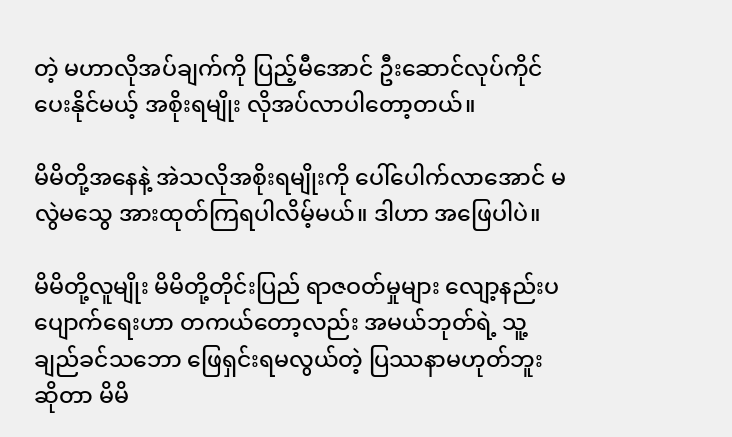တဲ့ မဟာလိုအပ်ချက်ကို ပြည့်မီအောင် ဦးဆောင်လုပ်ကိုင်ပေးနိုင်မယ့် အစိုးရမျိုး လိုအပ်လာပါတော့တယ်။

မိမိတို့အနေနဲ့ အဲသလိုအစိုးရမျိုးကို ပေါ်ပေါက်လာအောင် မလွဲမသွေ အားထုတ်ကြရပါလိမ့်မယ်။ ဒါဟာ အဖြေပါပဲ။

မိမိတို့လူမျိုး မိမိတို့တိုင်းပြည် ရာဇဝတ်မှုများ လျော့နည်းပပျောက်ရေးဟာ တကယ်တော့လည်း အမယ်ဘုတ်ရဲ့ သူ့ချည်ခင်သဘော ဖြေရှင်းရမလွယ်တဲ့ ပြဿနာမဟုတ်ဘူးဆိုတာ မိမိ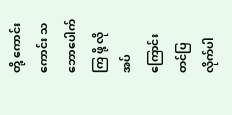တို့ ကောင်းကောင်း သဘောပေါက်ကြ ဖို့ လိုအပ်ကြောင်း တင်ပြလိုက်ပါ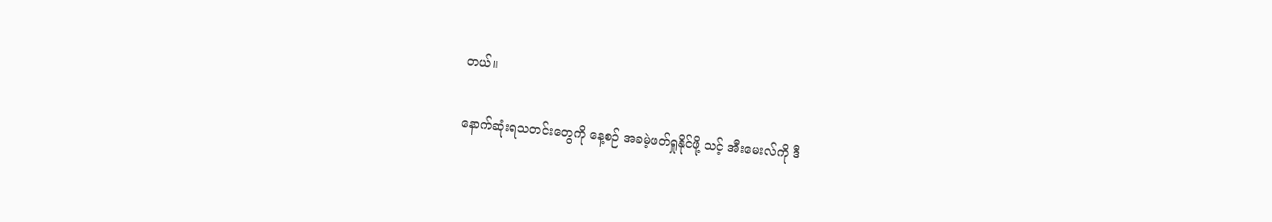တယ်။

နောက်ဆုံးရသတင်းတွေကို နေ့စဉ် အခမဲ့ဖတ်ရှုနိုင်ဖို့ သင့် အီးမေးလ်ကို ဒီ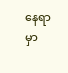နေရာမှာ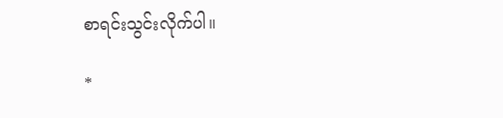စာရင်းသွင်းလိုက်ပါ။

*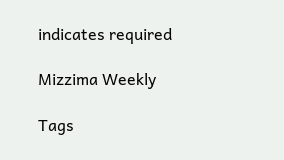indicates required

Mizzima Weekly

Tags